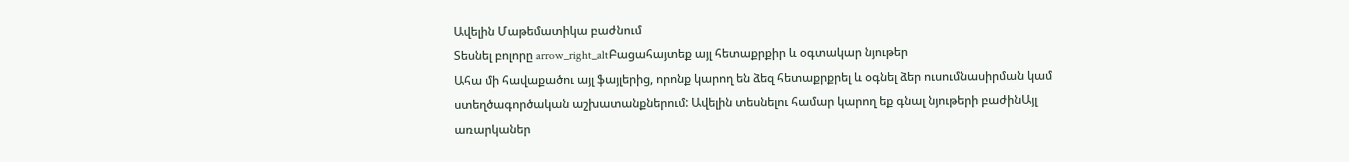Ավելին Մաթեմատիկա բաժնում
Տեսնել բոլորը arrow_right_altԲացահայտեք այլ հետաքրքիր և օգտակար նյութեր
Ահա մի հավաքածու այլ ֆայլերից, որոնք կարող են ձեզ հետաքրքրել և օգնել ձեր ուսումնասիրման կամ ստեղծագործական աշխատանքներում: Ավելին տեսնելու համար կարող եք գնալ նյութերի բաժինԱյլ առարկաներ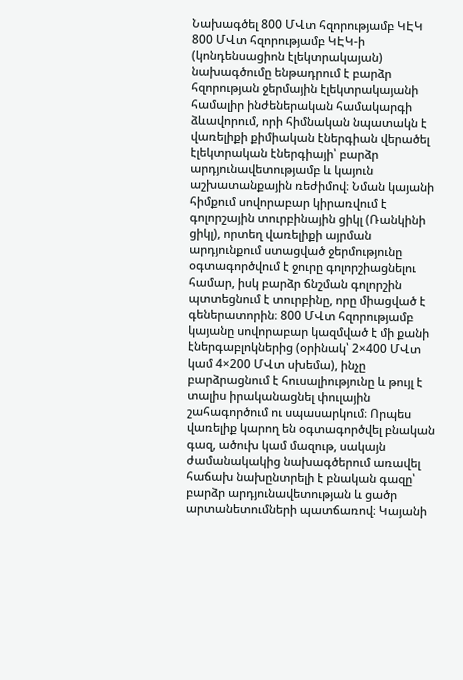Նախագծել 800 ՄՎտ հզորությամբ ԿԷԿ
800 ՄՎտ հզորությամբ ԿԷԿ-ի (կոնդենսացիոն էլեկտրակայան) նախագծումը ենթադրում է բարձր հզորության ջերմային էլեկտրակայանի համալիր ինժեներական համակարգի ձևավորում, որի հիմնական նպատակն է վառելիքի քիմիական էներգիան վերածել էլեկտրական էներգիայի՝ բարձր արդյունավետությամբ և կայուն աշխատանքային ռեժիմով։ Նման կայանի հիմքում սովորաբար կիրառվում է գոլորշային տուրբինային ցիկլ (Ռանկինի ցիկլ), որտեղ վառելիքի այրման արդյունքում ստացված ջերմությունը օգտագործվում է ջուրը գոլորշիացնելու համար, իսկ բարձր ճնշման գոլորշին պտտեցնում է տուրբինը, որը միացված է գեներատորին։ 800 ՄՎտ հզորությամբ կայանը սովորաբար կազմված է մի քանի էներգաբլոկներից (օրինակ՝ 2×400 ՄՎտ կամ 4×200 ՄՎտ սխեմա), ինչը բարձրացնում է հուսալիությունը և թույլ է տալիս իրականացնել փուլային շահագործում ու սպասարկում։ Որպես վառելիք կարող են օգտագործվել բնական գազ, ածուխ կամ մազութ, սակայն ժամանակակից նախագծերում առավել հաճախ նախընտրելի է բնական գազը՝ բարձր արդյունավետության և ցածր արտանետումների պատճառով։ Կայանի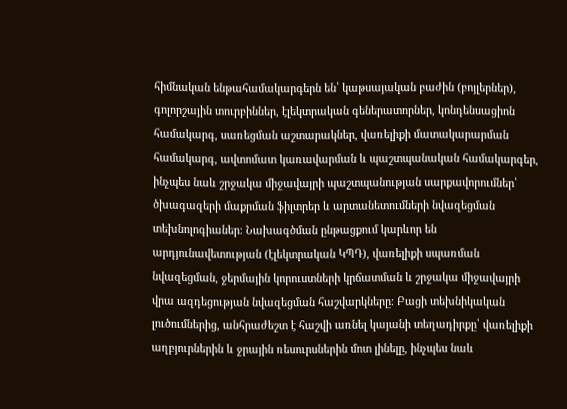հիմնական ենթահամակարգերն են՝ կաթսայական բաժին (բոյլերներ), գոլորշային տուրբիններ, էլեկտրական գեներատորներ, կոնդենսացիոն համակարգ, սառեցման աշտարակներ, վառելիքի մատակարարման համակարգ, ավտոմատ կառավարման և պաշտպանական համակարգեր, ինչպես նաև շրջակա միջավայրի պաշտպանության սարքավորումներ՝ ծխագազերի մաքրման ֆիլտրեր և արտանետումների նվազեցման տեխնոլոգիաներ։ Նախագծման ընթացքում կարևոր են արդյունավետության (էլեկտրական ԿՊԴ), վառելիքի սպառման նվազեցման, ջերմային կորուստների կրճատման և շրջակա միջավայրի վրա ազդեցության նվազեցման հաշվարկները։ Բացի տեխնիկական լուծումներից, անհրաժեշտ է հաշվի առնել կայանի տեղադիրքը՝ վառելիքի աղբյուրներին և ջրային ռեսուրսներին մոտ լինելը, ինչպես նաև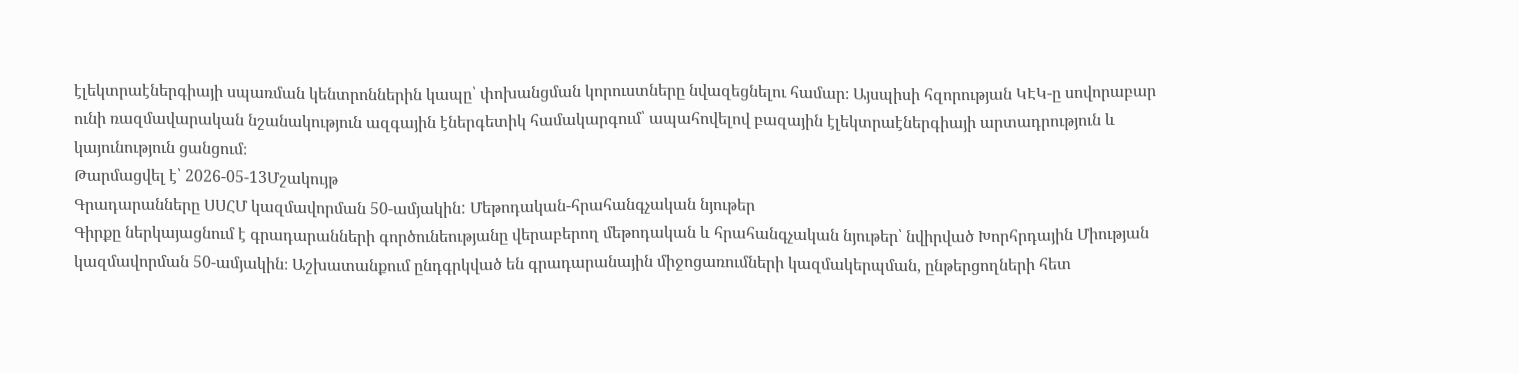էլեկտրաէներգիայի սպառման կենտրոններին կապը՝ փոխանցման կորուստները նվազեցնելու համար։ Այսպիսի հզորության ԿԷԿ-ը սովորաբար ունի ռազմավարական նշանակություն ազգային էներգետիկ համակարգում՝ ապահովելով բազային էլեկտրաէներգիայի արտադրություն և կայունություն ցանցում։
Թարմացվել է՝ 2026-05-13Մշակույթ
Գրադարանները ՍՍՀՄ կազմավորման 50-ամյակին: Մեթոդական-հրահանգչական նյութեր
Գիրքը ներկայացնում է գրադարանների գործունեությանը վերաբերող մեթոդական և հրահանգչական նյութեր՝ նվիրված Խորհրդային Միության կազմավորման 50-ամյակին։ Աշխատանքում ընդգրկված են գրադարանային միջոցառումների կազմակերպման, ընթերցողների հետ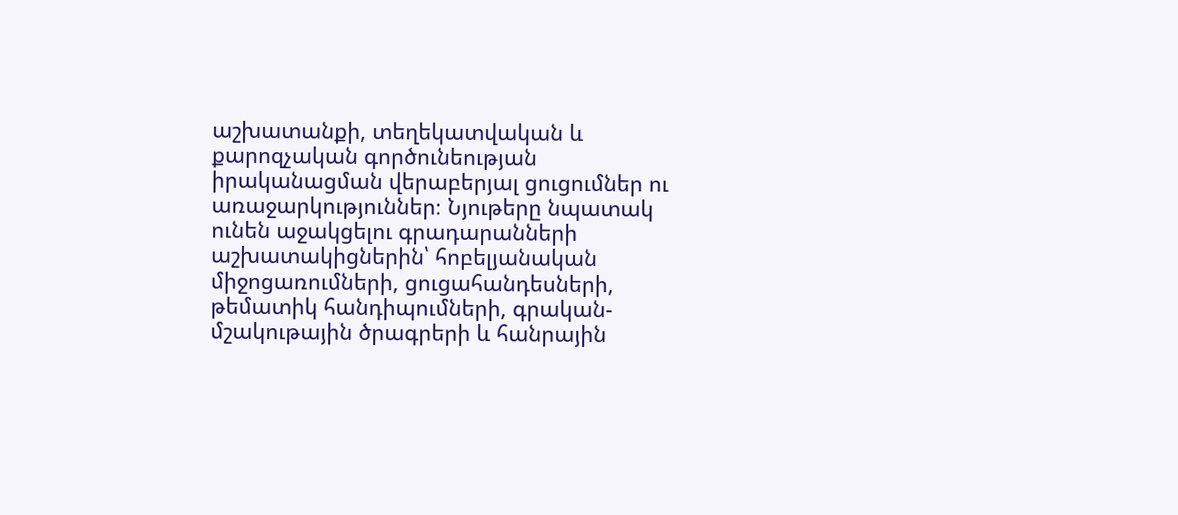աշխատանքի, տեղեկատվական և քարոզչական գործունեության իրականացման վերաբերյալ ցուցումներ ու առաջարկություններ։ Նյութերը նպատակ ունեն աջակցելու գրադարանների աշխատակիցներին՝ հոբելյանական միջոցառումների, ցուցահանդեսների, թեմատիկ հանդիպումների, գրական-մշակութային ծրագրերի և հանրային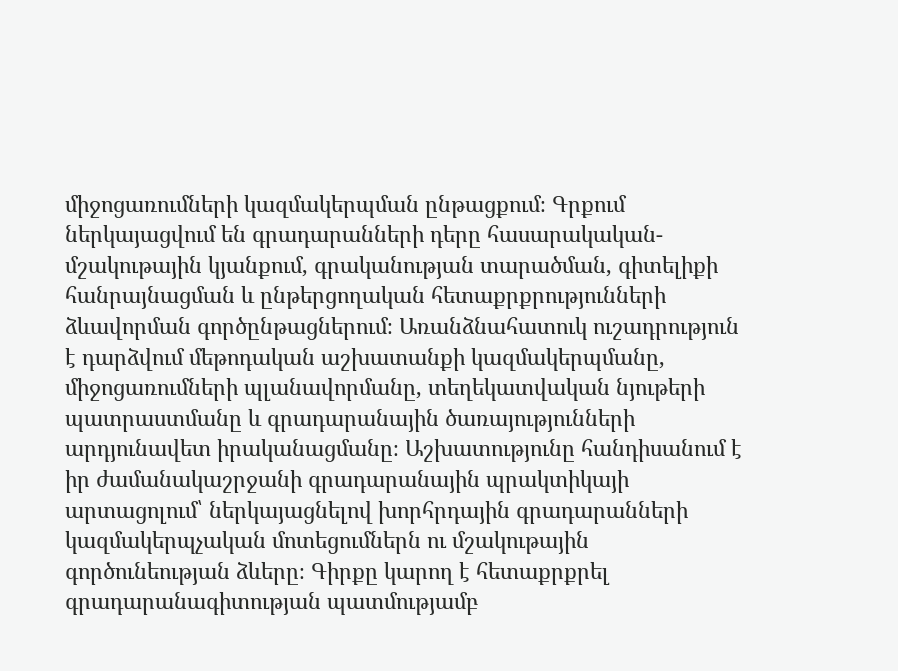միջոցառումների կազմակերպման ընթացքում։ Գրքում ներկայացվում են գրադարանների դերը հասարակական-մշակութային կյանքում, գրականության տարածման, գիտելիքի հանրայնացման և ընթերցողական հետաքրքրությունների ձևավորման գործընթացներում։ Առանձնահատուկ ուշադրություն է դարձվում մեթոդական աշխատանքի կազմակերպմանը, միջոցառումների պլանավորմանը, տեղեկատվական նյութերի պատրաստմանը և գրադարանային ծառայությունների արդյունավետ իրականացմանը։ Աշխատությունը հանդիսանում է իր ժամանակաշրջանի գրադարանային պրակտիկայի արտացոլում՝ ներկայացնելով խորհրդային գրադարանների կազմակերպչական մոտեցումներն ու մշակութային գործունեության ձևերը։ Գիրքը կարող է հետաքրքրել գրադարանագիտության պատմությամբ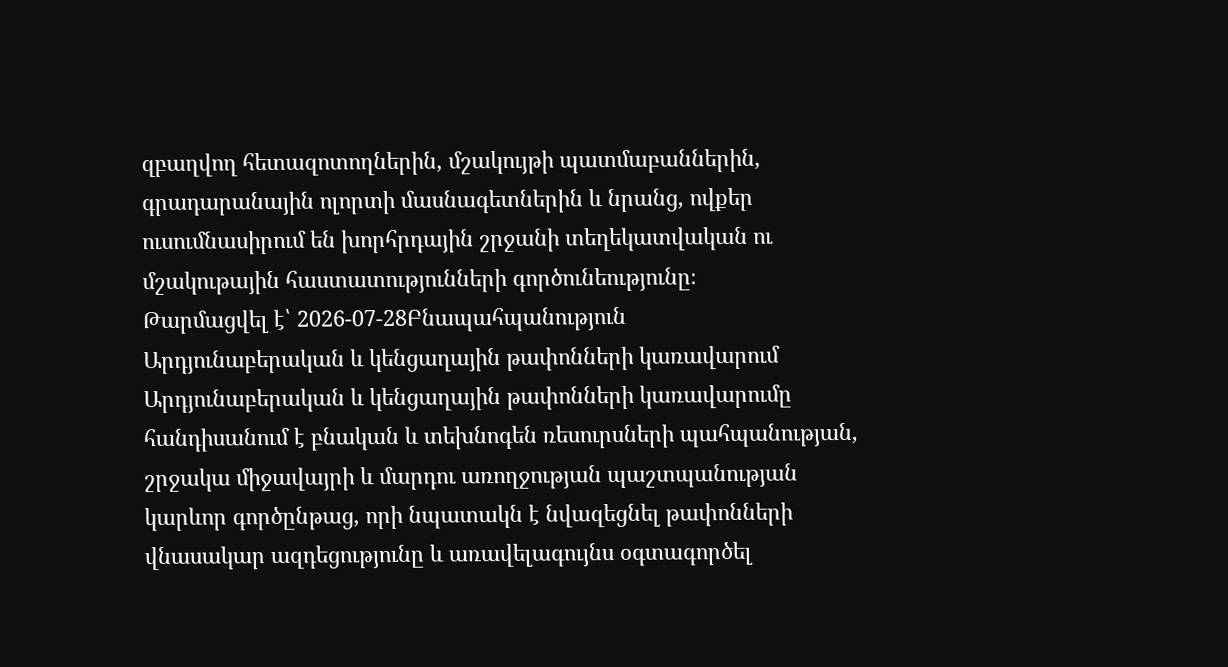զբաղվող հետազոտողներին, մշակույթի պատմաբաններին, գրադարանային ոլորտի մասնագետներին և նրանց, ովքեր ուսումնասիրում են խորհրդային շրջանի տեղեկատվական ու մշակութային հաստատությունների գործունեությունը։
Թարմացվել է՝ 2026-07-28Բնապահպանություն
Արդյունաբերական և կենցաղային թափոնների կառավարում
Արդյունաբերական և կենցաղային թափոնների կառավարումը հանդիսանում է բնական և տեխնոգեն ռեսուրսների պահպանության, շրջակա միջավայրի և մարդու առողջության պաշտպանության կարևոր գործընթաց, որի նպատակն է նվազեցնել թափոնների վնասակար ազդեցությունը և առավելագույնս օգտագործել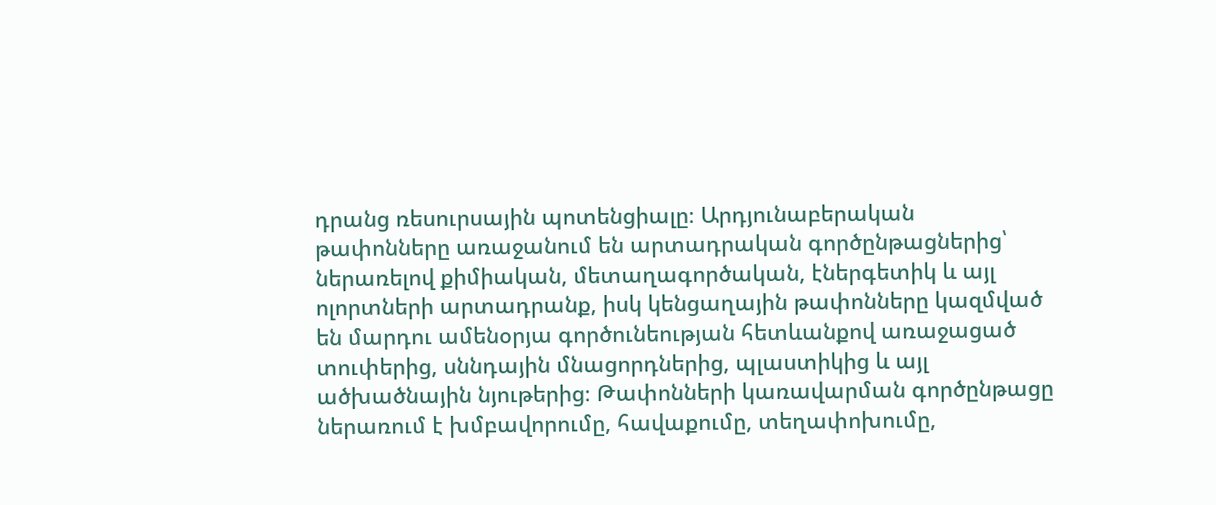դրանց ռեսուրսային պոտենցիալը։ Արդյունաբերական թափոնները առաջանում են արտադրական գործընթացներից՝ ներառելով քիմիական, մետաղագործական, էներգետիկ և այլ ոլորտների արտադրանք, իսկ կենցաղային թափոնները կազմված են մարդու ամենօրյա գործունեության հետևանքով առաջացած տուփերից, սննդային մնացորդներից, պլաստիկից և այլ ածխածնային նյութերից։ Թափոնների կառավարման գործընթացը ներառում է խմբավորումը, հավաքումը, տեղափոխումը,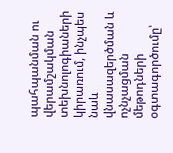պահպանման ու վերամշակման տեխնոլոգիաների կիրառում, ինչպես նաև վնասազերծման և ոչնչացման մեթոդների օգտագործումը՝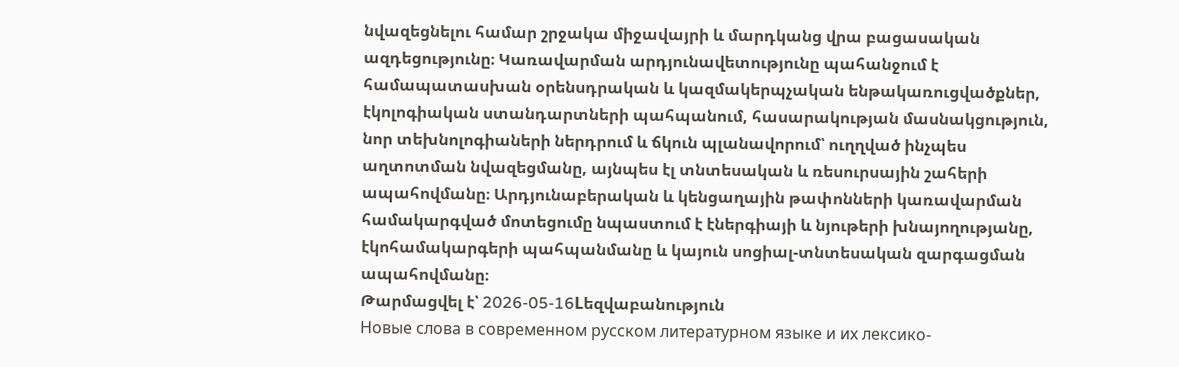նվազեցնելու համար շրջակա միջավայրի և մարդկանց վրա բացասական ազդեցությունը։ Կառավարման արդյունավետությունը պահանջում է համապատասխան օրենսդրական և կազմակերպչական ենթակառուցվածքներ, էկոլոգիական ստանդարտների պահպանում, հասարակության մասնակցություն, նոր տեխնոլոգիաների ներդրում և ճկուն պլանավորում՝ ուղղված ինչպես աղտոտման նվազեցմանը, այնպես էլ տնտեսական և ռեսուրսային շահերի ապահովմանը։ Արդյունաբերական և կենցաղային թափոնների կառավարման համակարգված մոտեցումը նպաստում է էներգիայի և նյութերի խնայողությանը, էկոհամակարգերի պահպանմանը և կայուն սոցիալ-տնտեսական զարգացման ապահովմանը։
Թարմացվել է՝ 2026-05-16Lեզվաբանություն
Новые слова в современном русском литературном языке и их лексико-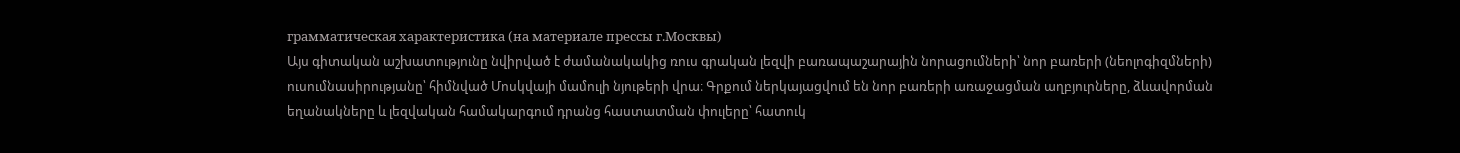грамматическая характеристика (на материале прессы г.Москвы)
Այս գիտական աշխատությունը նվիրված է ժամանակակից ռուս գրական լեզվի բառապաշարային նորացումների՝ նոր բառերի (նեոլոգիզմների) ուսումնասիրությանը՝ հիմնված Մոսկվայի մամուլի նյութերի վրա։ Գրքում ներկայացվում են նոր բառերի առաջացման աղբյուրները, ձևավորման եղանակները և լեզվական համակարգում դրանց հաստատման փուլերը՝ հատուկ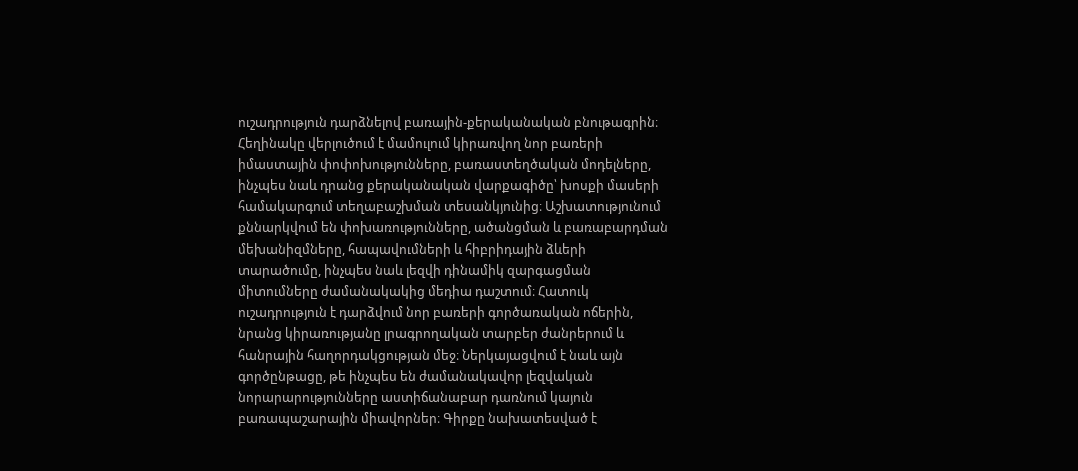ուշադրություն դարձնելով բառային-քերականական բնութագրին։ Հեղինակը վերլուծում է մամուլում կիրառվող նոր բառերի իմաստային փոփոխությունները, բառաստեղծական մոդելները, ինչպես նաև դրանց քերականական վարքագիծը՝ խոսքի մասերի համակարգում տեղաբաշխման տեսանկյունից։ Աշխատությունում քննարկվում են փոխառությունները, ածանցման և բառաբարդման մեխանիզմները, հապավումների և հիբրիդային ձևերի տարածումը, ինչպես նաև լեզվի դինամիկ զարգացման միտումները ժամանակակից մեդիա դաշտում։ Հատուկ ուշադրություն է դարձվում նոր բառերի գործառական ոճերին, նրանց կիրառությանը լրագրողական տարբեր ժանրերում և հանրային հաղորդակցության մեջ։ Ներկայացվում է նաև այն գործընթացը, թե ինչպես են ժամանակավոր լեզվական նորարարությունները աստիճանաբար դառնում կայուն բառապաշարային միավորներ։ Գիրքը նախատեսված է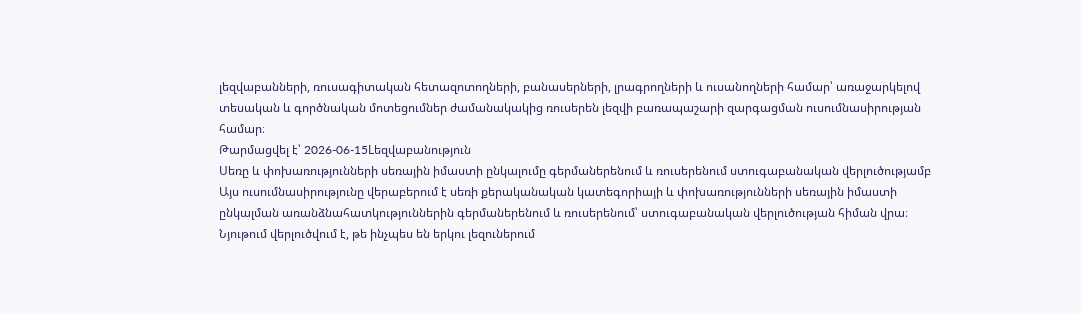լեզվաբանների, ռուսագիտական հետազոտողների, բանասերների, լրագրողների և ուսանողների համար՝ առաջարկելով տեսական և գործնական մոտեցումներ ժամանակակից ռուսերեն լեզվի բառապաշարի զարգացման ուսումնասիրության համար։
Թարմացվել է՝ 2026-06-15Lեզվաբանություն
Սեռը և փոխառությունների սեռային իմաստի ընկալումը գերմաներենում և ռուսերենում ստուգաբանական վերլուծությամբ
Այս ուսումնասիրությունը վերաբերում է սեռի քերականական կատեգորիայի և փոխառությունների սեռային իմաստի ընկալման առանձնահատկություններին գերմաներենում և ռուսերենում՝ ստուգաբանական վերլուծության հիման վրա։ Նյութում վերլուծվում է, թե ինչպես են երկու լեզուներում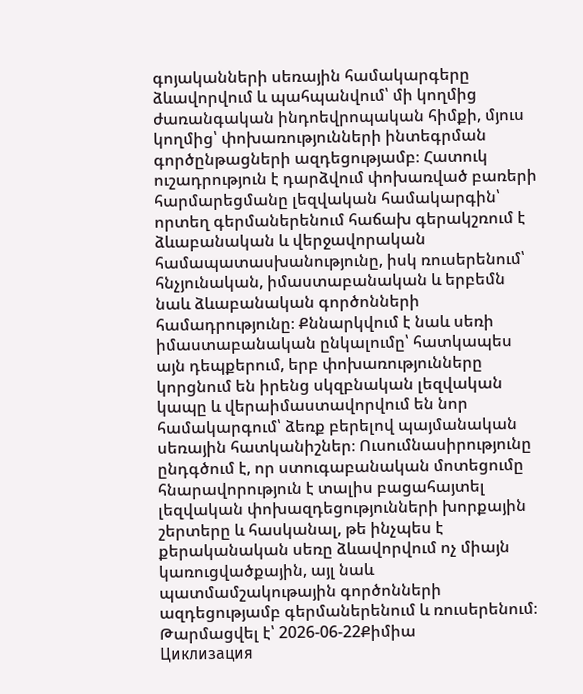գոյականների սեռային համակարգերը ձևավորվում և պահպանվում՝ մի կողմից ժառանգական ինդոեվրոպական հիմքի, մյուս կողմից՝ փոխառությունների ինտեգրման գործընթացների ազդեցությամբ։ Հատուկ ուշադրություն է դարձվում փոխառված բառերի հարմարեցմանը լեզվական համակարգին՝ որտեղ գերմաներենում հաճախ գերակշռում է ձևաբանական և վերջավորական համապատասխանությունը, իսկ ռուսերենում՝ հնչյունական, իմաստաբանական և երբեմն նաև ձևաբանական գործոնների համադրությունը։ Քննարկվում է նաև սեռի իմաստաբանական ընկալումը՝ հատկապես այն դեպքերում, երբ փոխառությունները կորցնում են իրենց սկզբնական լեզվական կապը և վերաիմաստավորվում են նոր համակարգում՝ ձեռք բերելով պայմանական սեռային հատկանիշներ։ Ուսումնասիրությունը ընդգծում է, որ ստուգաբանական մոտեցումը հնարավորություն է տալիս բացահայտել լեզվական փոխազդեցությունների խորքային շերտերը և հասկանալ, թե ինչպես է քերականական սեռը ձևավորվում ոչ միայն կառուցվածքային, այլ նաև պատմամշակութային գործոնների ազդեցությամբ գերմաներենում և ռուսերենում։
Թարմացվել է՝ 2026-06-22Քիմիա
Циклизация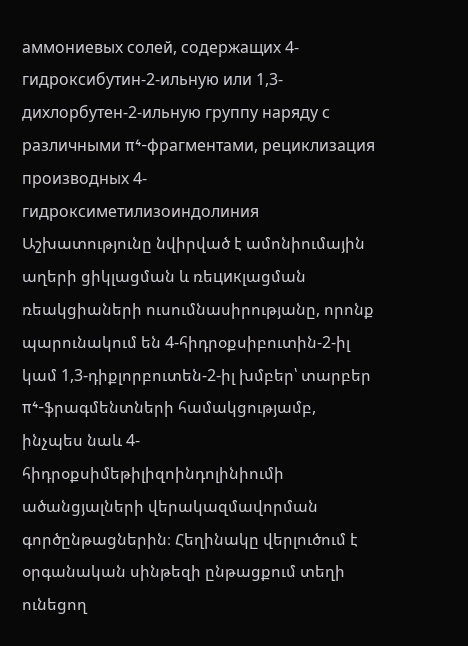аммониевых солей, содержащих 4-гидроксибутин-2-ильную или 1,3-дихлорбутен-2-ильную группу наряду с различными π⁴-фрагментами, рециклизация производных 4-гидроксиметилизоиндолиния
Աշխատությունը նվիրված է ամոնիումային աղերի ցիկլացման և ռեцикլացման ռեակցիաների ուսումնասիրությանը, որոնք պարունակում են 4-հիդրօքսիբուտին-2-իլ կամ 1,3-դիքլորբուտեն-2-իլ խմբեր՝ տարբեր π⁴-ֆրագմենտների համակցությամբ, ինչպես նաև 4-հիդրօքսիմեթիլիզոինդոլինիումի ածանցյալների վերակազմավորման գործընթացներին։ Հեղինակը վերլուծում է օրգանական սինթեզի ընթացքում տեղի ունեցող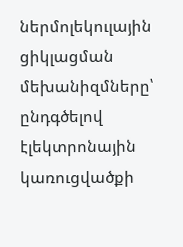ներմոլեկուլային ցիկլացման մեխանիզմները՝ ընդգծելով էլեկտրոնային կառուցվածքի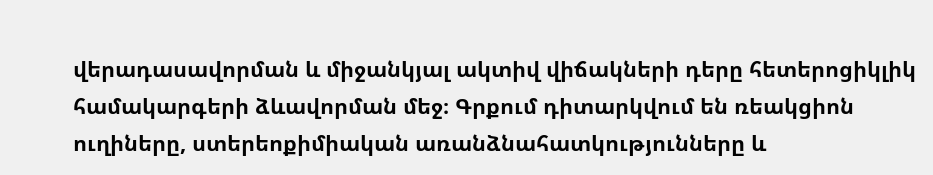վերադասավորման և միջանկյալ ակտիվ վիճակների դերը հետերոցիկլիկ համակարգերի ձևավորման մեջ։ Գրքում դիտարկվում են ռեակցիոն ուղիները, ստերեոքիմիական առանձնահատկությունները և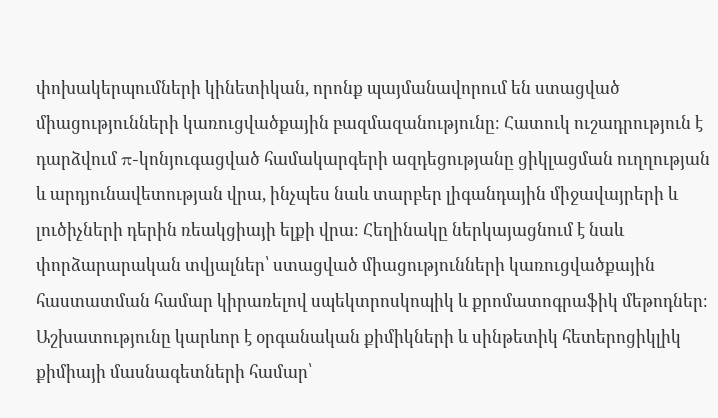փոխակերպումների կինետիկան, որոնք պայմանավորում են ստացված միացությունների կառուցվածքային բազմազանությունը։ Հատուկ ուշադրություն է դարձվում π-կոնյուգացված համակարգերի ազդեցությանը ցիկլացման ուղղության և արդյունավետության վրա, ինչպես նաև տարբեր լիգանդային միջավայրերի և լուծիչների դերին ռեակցիայի ելքի վրա։ Հեղինակը ներկայացնում է նաև փորձարարական տվյալներ՝ ստացված միացությունների կառուցվածքային հաստատման համար կիրառելով սպեկտրոսկոպիկ և քրոմատոգրաֆիկ մեթոդներ։ Աշխատությունը կարևոր է օրգանական քիմիկների և սինթետիկ հետերոցիկլիկ քիմիայի մասնագետների համար՝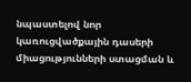նպաստելով նոր կառուցվածքային դասերի միացությունների ստացման և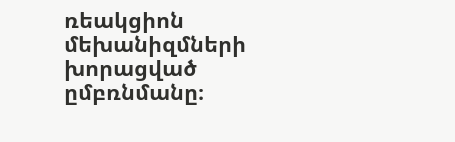ռեակցիոն մեխանիզմների խորացված ըմբռնմանը։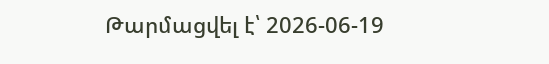Թարմացվել է՝ 2026-06-19